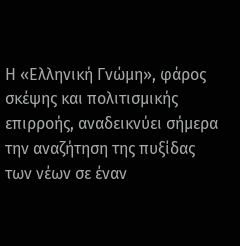Η «Ελληνική Γνώμη», φάρος σκέψης και πολιτισμικής επιρροής, αναδεικνύει σήμερα την αναζήτηση της πυξίδας των νέων σε έναν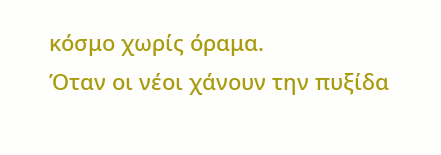κόσμο χωρίς όραμα.
Όταν οι νέοι χάνουν την πυξίδα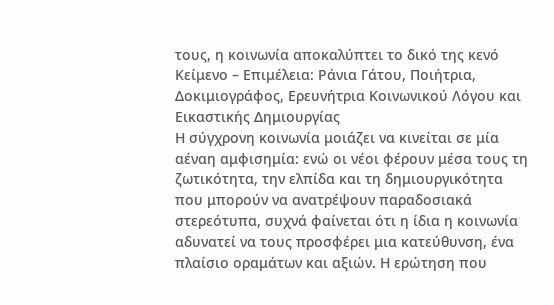τους, η κοινωνία αποκαλύπτει το δικό της κενό
Κείμενο – Επιμέλεια: Ράνια Γάτου, Ποιήτρια, Δοκιμιογράφος, Ερευνήτρια Κοινωνικού Λόγου και Εικαστικής Δημιουργίας
Η σύγχρονη κοινωνία μοιάζει να κινείται σε μία αέναη αμφισημία: ενώ οι νέοι φέρουν μέσα τους τη ζωτικότητα, την ελπίδα και τη δημιουργικότητα που μπορούν να ανατρέψουν παραδοσιακά στερεότυπα, συχνά φαίνεται ότι η ίδια η κοινωνία αδυνατεί να τους προσφέρει μια κατεύθυνση, ένα πλαίσιο οραμάτων και αξιών. Η ερώτηση που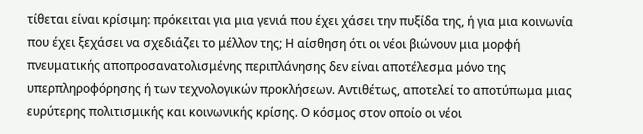τίθεται είναι κρίσιμη: πρόκειται για μια γενιά που έχει χάσει την πυξίδα της, ή για μια κοινωνία που έχει ξεχάσει να σχεδιάζει το μέλλον της; Η αίσθηση ότι οι νέοι βιώνουν μια μορφή πνευματικής αποπροσανατολισμένης περιπλάνησης δεν είναι αποτέλεσμα μόνο της υπερπληροφόρησης ή των τεχνολογικών προκλήσεων. Αντιθέτως, αποτελεί το αποτύπωμα μιας ευρύτερης πολιτισμικής και κοινωνικής κρίσης. Ο κόσμος στον οποίο οι νέοι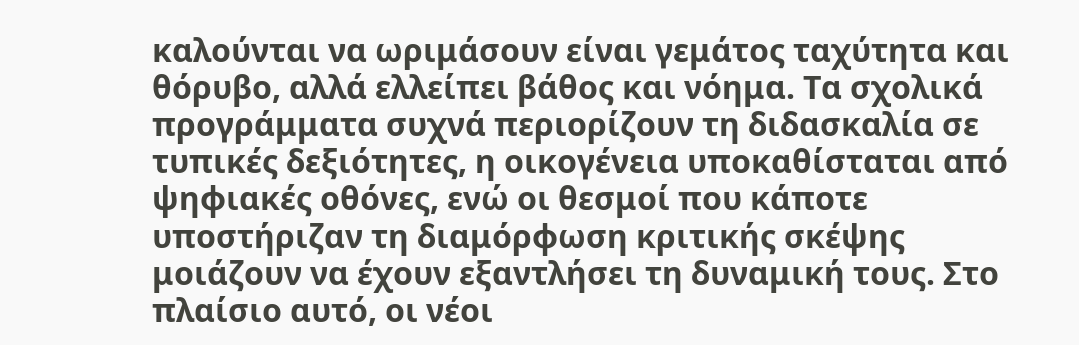καλούνται να ωριμάσουν είναι γεμάτος ταχύτητα και θόρυβο, αλλά ελλείπει βάθος και νόημα. Τα σχολικά προγράμματα συχνά περιορίζουν τη διδασκαλία σε τυπικές δεξιότητες, η οικογένεια υποκαθίσταται από ψηφιακές οθόνες, ενώ οι θεσμοί που κάποτε υποστήριζαν τη διαμόρφωση κριτικής σκέψης μοιάζουν να έχουν εξαντλήσει τη δυναμική τους. Στο πλαίσιο αυτό, οι νέοι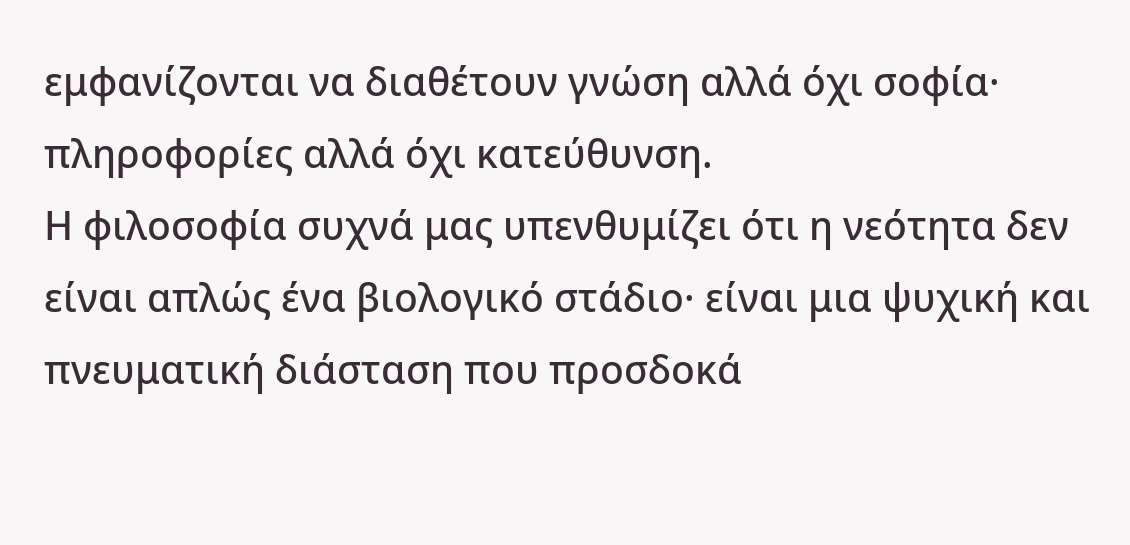εμφανίζονται να διαθέτουν γνώση αλλά όχι σοφία· πληροφορίες αλλά όχι κατεύθυνση.
Η φιλοσοφία συχνά μας υπενθυμίζει ότι η νεότητα δεν είναι απλώς ένα βιολογικό στάδιο· είναι μια ψυχική και πνευματική διάσταση που προσδοκά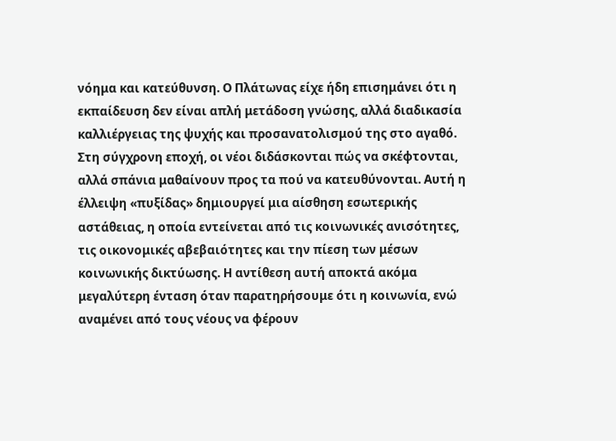νόημα και κατεύθυνση. Ο Πλάτωνας είχε ήδη επισημάνει ότι η εκπαίδευση δεν είναι απλή μετάδοση γνώσης, αλλά διαδικασία καλλιέργειας της ψυχής και προσανατολισμού της στο αγαθό. Στη σύγχρονη εποχή, οι νέοι διδάσκονται πώς να σκέφτονται, αλλά σπάνια μαθαίνουν προς τα πού να κατευθύνονται. Αυτή η έλλειψη «πυξίδας» δημιουργεί μια αίσθηση εσωτερικής αστάθειας, η οποία εντείνεται από τις κοινωνικές ανισότητες, τις οικονομικές αβεβαιότητες και την πίεση των μέσων κοινωνικής δικτύωσης. Η αντίθεση αυτή αποκτά ακόμα μεγαλύτερη ένταση όταν παρατηρήσουμε ότι η κοινωνία, ενώ αναμένει από τους νέους να φέρουν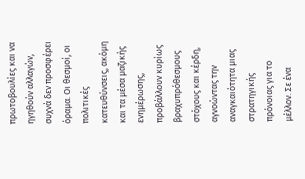πρωτοβουλίες και να ηγηθούν αλλαγών, συχνά δεν προσφέρει όραμα. Οι θεσμοί, οι πολιτικές κατευθύνσεις, ακόμη και τα μέσα μαζικής ενημέρωσης, προβάλλουν κυρίως βραχυπρόθεσμους στόχους και κέρδη, αγνοώντας την αναγκαιότητα μιας στρατηγικής πρόνοιας για το μέλλον. Σε ένα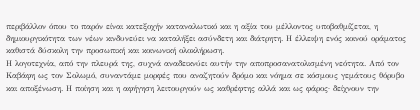περιβάλλον όπου το παρόν είναι κατεξοχήν καταναλωτικό και η αξία του μέλλοντος υποβαθμίζεται, η δημιουργικότητα των νέων κινδυνεύει να καταλήξει ασύνδετη και διάτρητη. Η έλλειψη ενός κοινού οράματος καθιστά δύσκολη την προσωπική και κοινωνική ολοκλήρωση.
Η λογοτεχνία, από την πλευρά της, συχνά αναδεικνύει αυτήν την αποπροσανατολισμένη νεότητα. Από τον Καβάφη ως τον Σολωμό, συναντάμε μορφές που αναζητούν δρόμο και νόημα σε κόσμους γεμάτους θόρυβο και αποξένωση. Η ποίηση και η αφήγηση λειτουργούν ως καθρέφτης αλλά και ως φάρος· δείχνουν την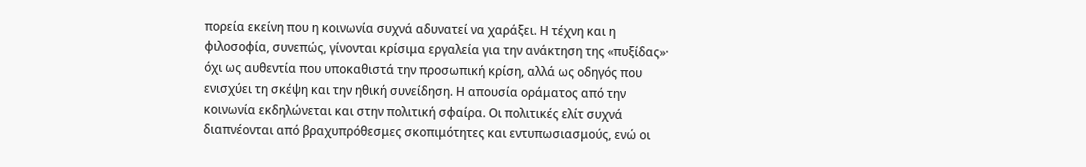πορεία εκείνη που η κοινωνία συχνά αδυνατεί να χαράξει. Η τέχνη και η φιλοσοφία, συνεπώς, γίνονται κρίσιμα εργαλεία για την ανάκτηση της «πυξίδας»· όχι ως αυθεντία που υποκαθιστά την προσωπική κρίση, αλλά ως οδηγός που ενισχύει τη σκέψη και την ηθική συνείδηση. Η απουσία οράματος από την κοινωνία εκδηλώνεται και στην πολιτική σφαίρα. Οι πολιτικές ελίτ συχνά διαπνέονται από βραχυπρόθεσμες σκοπιμότητες και εντυπωσιασμούς, ενώ οι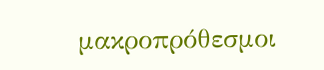μακροπρόθεσμοι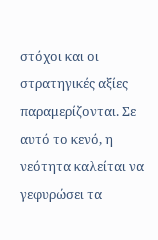στόχοι και οι στρατηγικές αξίες παραμερίζονται. Σε αυτό το κενό, η νεότητα καλείται να γεφυρώσει τα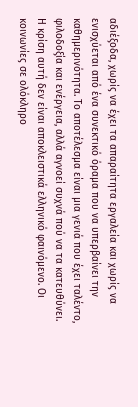αδιέξοδα, χωρίς να έχει τα απαραίτητα εργαλεία και χωρίς να ενισχύεται από ένα συνεκτικό όραμα που να υπερβαίνει την καθημερινότητα. Το αποτέλεσμα είναι μια γενιά που έχει ταλέντο, φιλοδοξία και ενέργεια, αλλά αγνοεί συχνά πού να τα κατευθύνει.
Η κρίση αυτή δεν είναι αποκλειστικά ελληνικό φαινόμενο. Οι κοινωνίες σε ολόκληρο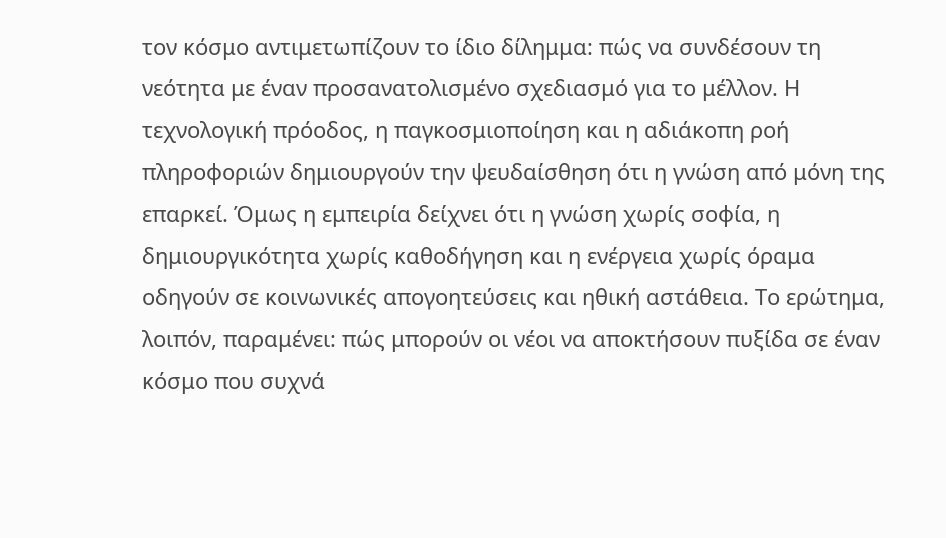τον κόσμο αντιμετωπίζουν το ίδιο δίλημμα: πώς να συνδέσουν τη νεότητα με έναν προσανατολισμένο σχεδιασμό για το μέλλον. Η τεχνολογική πρόοδος, η παγκοσμιοποίηση και η αδιάκοπη ροή πληροφοριών δημιουργούν την ψευδαίσθηση ότι η γνώση από μόνη της επαρκεί. Όμως η εμπειρία δείχνει ότι η γνώση χωρίς σοφία, η δημιουργικότητα χωρίς καθοδήγηση και η ενέργεια χωρίς όραμα οδηγούν σε κοινωνικές απογοητεύσεις και ηθική αστάθεια. Το ερώτημα, λοιπόν, παραμένει: πώς μπορούν οι νέοι να αποκτήσουν πυξίδα σε έναν κόσμο που συχνά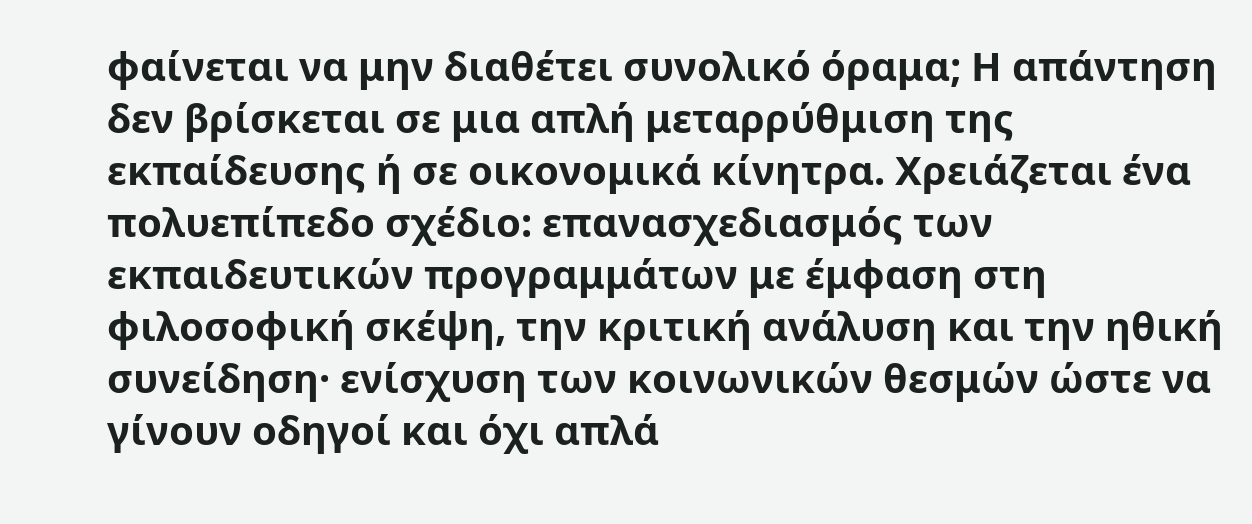φαίνεται να μην διαθέτει συνολικό όραμα; Η απάντηση δεν βρίσκεται σε μια απλή μεταρρύθμιση της εκπαίδευσης ή σε οικονομικά κίνητρα. Χρειάζεται ένα πολυεπίπεδο σχέδιο: επανασχεδιασμός των εκπαιδευτικών προγραμμάτων με έμφαση στη φιλοσοφική σκέψη, την κριτική ανάλυση και την ηθική συνείδηση· ενίσχυση των κοινωνικών θεσμών ώστε να γίνουν οδηγοί και όχι απλά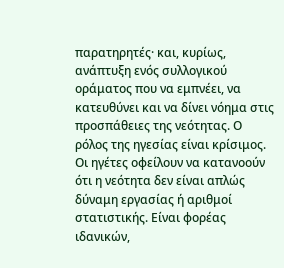παρατηρητές· και, κυρίως, ανάπτυξη ενός συλλογικού οράματος που να εμπνέει, να κατευθύνει και να δίνει νόημα στις προσπάθειες της νεότητας. Ο ρόλος της ηγεσίας είναι κρίσιμος. Οι ηγέτες οφείλουν να κατανοούν ότι η νεότητα δεν είναι απλώς δύναμη εργασίας ή αριθμοί στατιστικής. Είναι φορέας ιδανικών,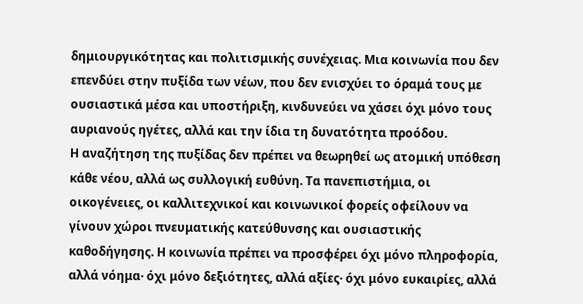δημιουργικότητας και πολιτισμικής συνέχειας. Μια κοινωνία που δεν επενδύει στην πυξίδα των νέων, που δεν ενισχύει το όραμά τους με ουσιαστικά μέσα και υποστήριξη, κινδυνεύει να χάσει όχι μόνο τους αυριανούς ηγέτες, αλλά και την ίδια τη δυνατότητα προόδου.
Η αναζήτηση της πυξίδας δεν πρέπει να θεωρηθεί ως ατομική υπόθεση κάθε νέου, αλλά ως συλλογική ευθύνη. Τα πανεπιστήμια, οι οικογένειες, οι καλλιτεχνικοί και κοινωνικοί φορείς οφείλουν να γίνουν χώροι πνευματικής κατεύθυνσης και ουσιαστικής καθοδήγησης. Η κοινωνία πρέπει να προσφέρει όχι μόνο πληροφορία, αλλά νόημα· όχι μόνο δεξιότητες, αλλά αξίες· όχι μόνο ευκαιρίες, αλλά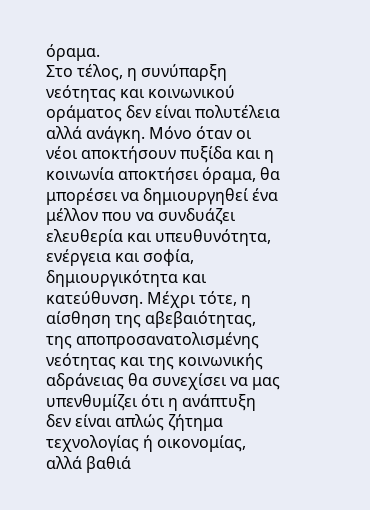όραμα.
Στο τέλος, η συνύπαρξη νεότητας και κοινωνικού οράματος δεν είναι πολυτέλεια αλλά ανάγκη. Μόνο όταν οι νέοι αποκτήσουν πυξίδα και η κοινωνία αποκτήσει όραμα, θα μπορέσει να δημιουργηθεί ένα μέλλον που να συνδυάζει ελευθερία και υπευθυνότητα, ενέργεια και σοφία, δημιουργικότητα και κατεύθυνση. Μέχρι τότε, η αίσθηση της αβεβαιότητας, της αποπροσανατολισμένης νεότητας και της κοινωνικής αδράνειας θα συνεχίσει να μας υπενθυμίζει ότι η ανάπτυξη δεν είναι απλώς ζήτημα τεχνολογίας ή οικονομίας, αλλά βαθιά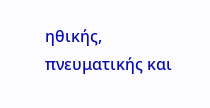ηθικής, πνευματικής και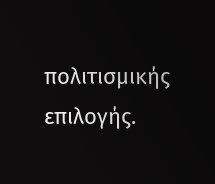πολιτισμικής επιλογής.